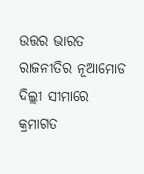ଉତ୍ତର ଭାରତ ରାଜନୀତିର ନୂଆମୋଡ
ଦିଲ୍ଲୀ ସୀମାରେ କ୍ରମାଗତ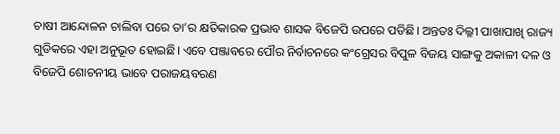ଚାଷୀ ଆନ୍ଦୋଳନ ଚାଲିବା ପରେ ତା’ର କ୍ଷତିକାରକ ପ୍ରଭାବ ଶାସକ ବିଜେପି ଉପରେ ପଡିଛି। ଅନ୍ତତଃ ଦିଲ୍ଳୀ ପାଖାପାଖି ରାଜ୍ୟ ଗୁଡିକରେ ଏହା ଅନୁଭୂତ ହୋଇଛି। ଏବେ ପଞ୍ଜାବରେ ପୌର ନିର୍ବାଚନରେ କଂଗ୍ରେସର ବିପୁଳ ବିଜୟ ସାଙ୍ଗକୁ ଅକାଳୀ ଦଳ ଓ ବିଜେପି ଶୋଚନୀୟ ଭାବେ ପରାଜୟବରଣ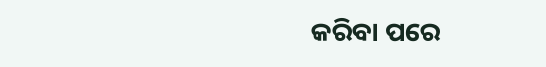କରିବା ପରେ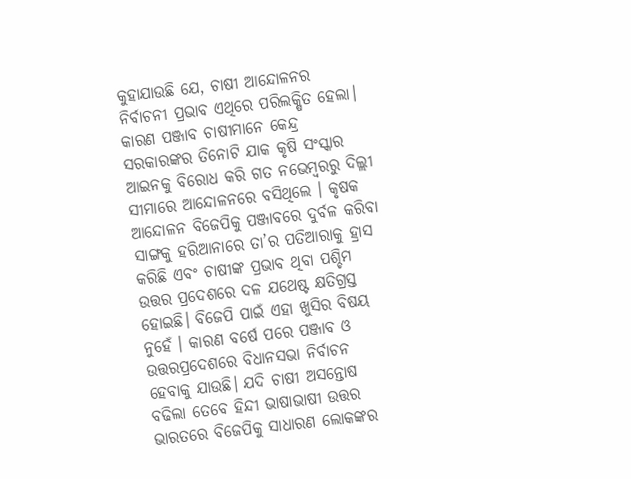କୁହାଯାଉଛି ଯେ, ଚାଷୀ ଆନ୍ଦୋଳନର ନିର୍ବାଚନୀ ପ୍ରଭାବ ଏଥିରେ ପରିଲକ୍ଷିତ ହେଲା। କାରଣ ପଞ୍ଜାବ ଚାଷୀମାନେ କେନ୍ଦ୍ର ସରକାରଙ୍କର ତିନୋଟି ଯାକ କୃଷି ସଂସ୍କାର ଆଇନକୁ ବିରୋଧ କରି ଗତ ନଭେମ୍ବରରୁ ଦିଲ୍ଲୀ ସୀମାରେ ଆନ୍ଦୋଳନରେ ବସିଥିଲେ । କୃଷକ ଆନ୍ଦୋଳନ ବିଜେପିକୁ ପଞ୍ଜାବରେ ଦୁର୍ବଳ କରିବା ସାଙ୍ଗକୁ ହରିଆନାରେ ତା’ର ପତିଆରାକୁ ହ୍ରାସ କରିଛି ଏବଂ ଚାଷୀଙ୍କ ପ୍ରଭାବ ଥିବା ପଶ୍ଚିମ ଉତ୍ତର ପ୍ରଦେଶରେ ଦଳ ଯଥେଷ୍ଟ କ୍ଷତିଗ୍ରସ୍ତ ହୋଇଛି। ବିଜେପି ପାଇଁ ଏହା ଖୁସିର ବିଷୟ ନୁହେଁ । କାରଣ ବର୍ଷେ ପରେ ପଞ୍ଜାବ ଓ ଉତ୍ତରପ୍ରଦେଶରେ ବିଧାନସଭା ନିର୍ବାଚନ ହେବାକୁ ଯାଉଛି। ଯଦି ଚାଷୀ ଅସନ୍ତୋଷ ବଢିଲା ତେବେ ହିନ୍ଦୀ ଭାଷାଭାଷୀ ଉତ୍ତର ଭାରତରେ ବିଜେପିକୁ ସାଧାରଣ ଲୋକଙ୍କର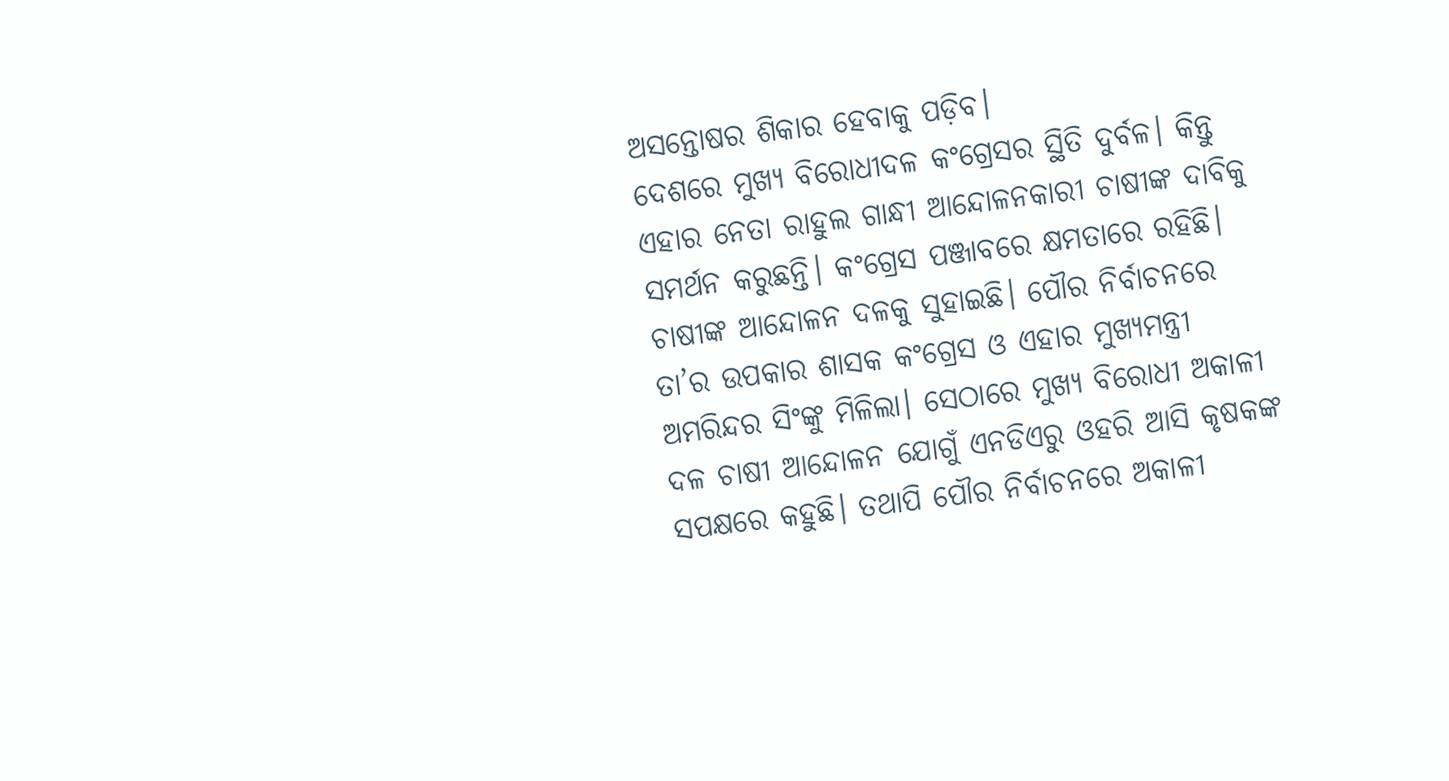ଅସନ୍ତୋଷର ଶିକାର ହେବାକୁ ପଡ଼ିବ।
ଦେଶରେ ମୁଖ୍ୟ ବିରୋଧୀଦଳ କଂଗ୍ରେସର ସ୍ଥିତି ଦୁର୍ବଳ। କିନ୍ତୁ ଏହାର ନେତା ରାହୁଲ ଗାନ୍ଧୀ ଆନ୍ଦୋଳନକାରୀ ଚାଷୀଙ୍କ ଦାବିକୁ ସମର୍ଥନ କରୁଛନ୍ତି। କଂଗ୍ରେସ ପଞ୍ଜାବରେ କ୍ଷମତାରେ ରହିଛି। ଚାଷୀଙ୍କ ଆନ୍ଦୋଳନ ଦଳକୁ ସୁହାଇଛି। ପୌର ନିର୍ବାଚନରେ ତା’ର ଉପକାର ଶାସକ କଂଗ୍ରେସ ଓ ଏହାର ମୁଖ୍ୟମନ୍ତ୍ରୀ ଅମରିନ୍ଦର ସିଂଙ୍କୁ ମିଳିଲା। ସେଠାରେ ମୁଖ୍ୟ ବିରୋଧୀ ଅକାଳୀ ଦଳ ଚାଷୀ ଆନ୍ଦୋଳନ ଯୋଗୁଁ ଏନଡିଏରୁ ଓହରି ଆସି କୃଷକଙ୍କ ସପକ୍ଷରେ କହୁଛି। ତଥାପି ପୌର ନିର୍ବାଚନରେ ଅକାଳୀ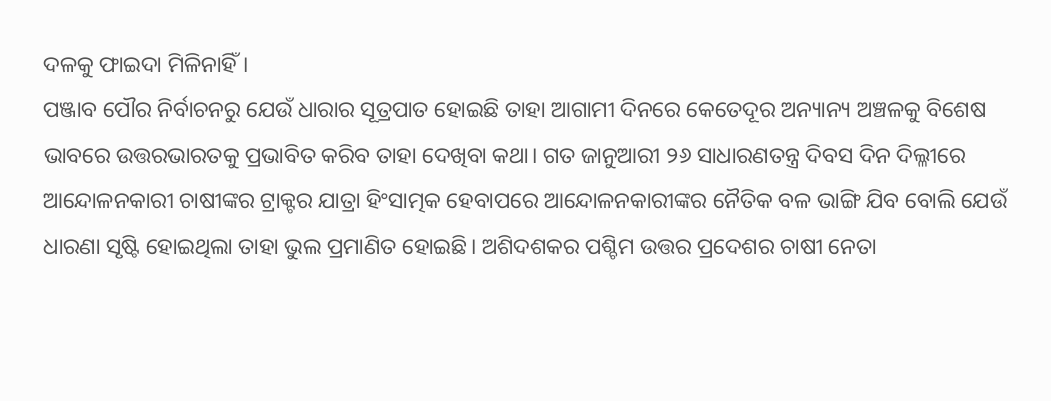ଦଳକୁ ଫାଇଦା ମିଳିନାହିଁ।
ପଞ୍ଜାବ ପୌର ନିର୍ବାଚନରୁ ଯେଉଁ ଧାରାର ସୂତ୍ରପାତ ହୋଇଛି ତାହା ଆଗାମୀ ଦିନରେ କେତେଦୂର ଅନ୍ୟାନ୍ୟ ଅଞ୍ଚଳକୁ ବିଶେଷ ଭାବରେ ଉତ୍ତରଭାରତକୁ ପ୍ରଭାବିତ କରିବ ତାହା ଦେଖିବା କଥା। ଗତ ଜାନୁଆରୀ ୨୬ ସାଧାରଣତନ୍ତ୍ର ଦିବସ ଦିନ ଦିଲ୍ଳୀରେ ଆନ୍ଦୋଳନକାରୀ ଚାଷୀଙ୍କର ଟ୍ରାକ୍ଟର ଯାତ୍ରା ହିଂସାତ୍ମକ ହେବାପରେ ଆନ୍ଦୋଳନକାରୀଙ୍କର ନୈତିକ ବଳ ଭାଙ୍ଗି ଯିବ ବୋଲି ଯେଉଁ ଧାରଣା ସୃଷ୍ଟି ହୋଇଥିଲା ତାହା ଭୁଲ ପ୍ରମାଣିତ ହୋଇଛି। ଅଶିଦଶକର ପଶ୍ଚିମ ଉତ୍ତର ପ୍ରଦେଶର ଚାଷୀ ନେତା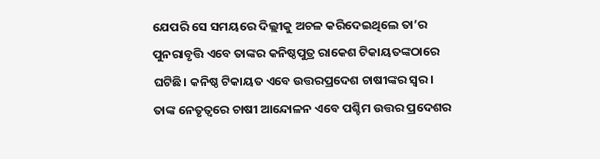ଯେପରି ସେ ସମୟରେ ଦିଲ୍ଲୀକୁ ଅଚଳ କରିଦେଇଥିଲେ ତା’ର ପୁନରାବୃତ୍ତି ଏବେ ତାଙ୍କର କନିଷ୍ଠପୁତ୍ର ରାକେଶ ଟିକାୟତଙ୍କଠାରେ ଘଟିଛି। କନିଷ୍ଠ ଟିକାୟତ ଏବେ ଉତ୍ତରପ୍ରଦେଶ ଚାଷୀଙ୍କର ସ୍ବର। ତାଙ୍କ ନେତୃତ୍ବରେ ଚାଷୀ ଆନ୍ଦୋଳନ ଏବେ ପଶ୍ଚିମ ଉତ୍ତର ପ୍ରଦେଶର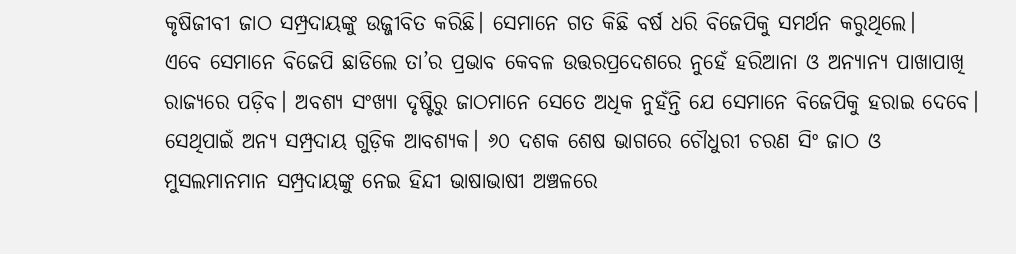କୃଷିଜୀବୀ ଜାଠ ସମ୍ପ୍ରଦାୟଙ୍କୁ ଉଜ୍ଜୀବିତ କରିଛି। ସେମାନେ ଗତ କିଛି ବର୍ଷ ଧରି ବିଜେପିକୁ ସମର୍ଥନ କରୁଥିଲେ।
ଏବେ ସେମାନେ ବିଜେପି ଛାଡିଲେ ତା’ର ପ୍ରଭାବ କେବଳ ଉତ୍ତରପ୍ରଦେଶରେ ନୁହେଁ ହରିଆନା ଓ ଅନ୍ୟାନ୍ୟ ପାଖାପାଖି ରାଜ୍ୟରେ ପଡ଼ିବ। ଅବଶ୍ୟ ସଂଖ୍ୟା ଦୃଷ୍ଟିରୁ ଜାଠମାନେ ସେତେ ଅଧିକ ନୁହଁନ୍ତି ଯେ ସେମାନେ ବିଜେପିକୁ ହରାଇ ଦେବେ। ସେଥିପାଇଁ ଅନ୍ୟ ସମ୍ପ୍ରଦାୟ ଗୁଡ଼ିକ ଆବଶ୍ୟକ। ୬୦ ଦଶକ ଶେଷ ଭାଗରେ ଚୌଧୁରୀ ଚରଣ ସିଂ ଜାଠ ଓ ମୁସଲମାନମାନ ସମ୍ପ୍ରଦାୟଙ୍କୁ ନେଇ ହିନ୍ଦୀ ଭାଷାଭାଷୀ ଅଞ୍ଚଳରେ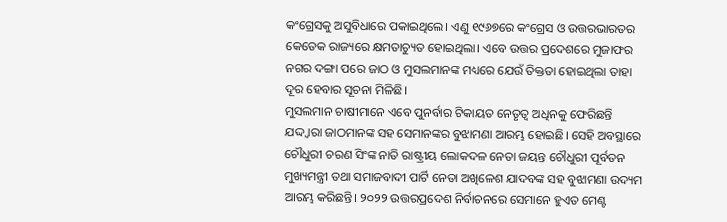କଂଗ୍ରେସକୁ ଅସୁବିଧାରେ ପକାଇଥିଲେ। ଏଣୁ ୧୯୬୭ରେ କଂଗ୍ରେସ ଓ ଉତ୍ତରଭାରତର କେତେକ ରାଜ୍ୟରେ କ୍ଷମତାଚ୍ୟୁତ ହୋଇଥିଲା। ଏବେ ଉତ୍ତର ପ୍ରଦେଶରେ ମୁଜାଫର ନଗର ଦଙ୍ଗା ପରେ ଜାଠ ଓ ମୁସଲମାନଙ୍କ ମଧ୍ୟରେ ଯେଉଁ ତିକ୍ତତା ହୋଇଥିଲା ତାହା ଦୂର ହେବାର ସୂଚନା ମିଳିଛି।
ମୁସଲମାନ ଚାଷୀମାନେ ଏବେ ପୁନର୍ବାର ଟିକାୟତ ନେତୃତ୍ବ ଅଧିନକୁ ଫେରିଛନ୍ତି ଯଦ୍ଦ୍ବାରା ଜାଠମାନଙ୍କ ସହ ସେମାନଙ୍କର ବୁଝାମଣା ଆରମ୍ଭ ହୋଇଛି। ସେହି ଅବସ୍ଥାରେ ଚୌଧୁରୀ ଚରଣ ସିଂଙ୍କ ନାତି ରାଷ୍ଟ୍ରୀୟ ଲୋକଦଳ ନେତା ଜୟନ୍ତ ଚୌଧୁରୀ ପୂର୍ବତନ ମୁଖ୍ୟମନ୍ତ୍ରୀ ତଥା ସମାଜବାଦୀ ପାର୍ଟି ନେତା ଅଖିଳେଶ ଯାଦବଙ୍କ ସହ ବୁଝାମଣା ଉଦ୍ୟମ ଆରମ୍ଭ କରିଛନ୍ତି। ୨୦୨୨ ଉତ୍ତରପ୍ରଦେଶ ନିର୍ବାଚନରେ ସେମାନେ ହୁଏତ ମେଣ୍ଟ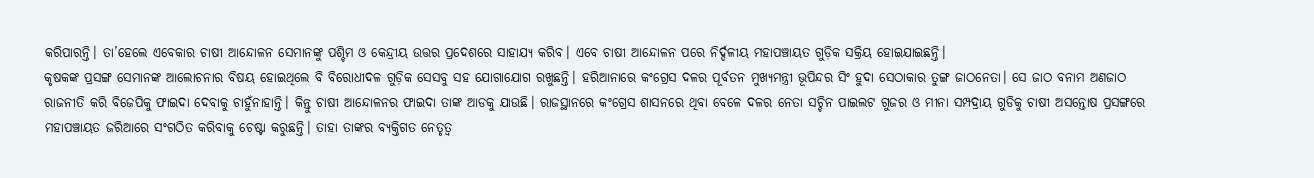କରିପାରନ୍ତି। ତା’ହେଲେ ଏବେକାର ଚାଷୀ ଆନ୍ଦୋଳନ ସେମାନଙ୍କୁ ପଶ୍ଚିମ ଓ କେନ୍ଦ୍ରୀୟ ଉତ୍ତର ପ୍ରଦେଶରେ ସାହାଯ୍ୟ କରିବ। ଏବେ ଚାଷୀ ଆନ୍ଦୋଳନ ପରେ ନିର୍ଦ୍ଦଳୀୟ ମହାପଞ୍ଚାୟତ ଗୁଡ଼ିକ ସକ୍ରିୟ ହୋଇଯାଇଛନ୍ତି।
କୃଷକଙ୍କ ପ୍ରସଙ୍ଗ ସେମାନଙ୍କ ଆଲୋଚନାର ବିଷୟ ହୋଇଥିଲେ ବି ବିରୋଧୀଦଳ ଗୁଡ଼ିକ ସେସବୁ ସହ ଯୋଗାଯୋଗ ରଖୁଛନ୍ତି। ହରିଆନାରେ କଂଗ୍ରେସ ଦଳର ପୂର୍ବତନ ମୁଖ୍ୟମନ୍ତ୍ରୀ ଭୂପିନ୍ଦର ସିଂ ହୁଦା ସେଠାକାର ତୁଙ୍ଗ ଜାଠନେତା। ସେ ଜାଠ ବନାମ ଅଣଜାଠ ରାଜନୀତି କରି ବିଜେପିକୁ ଫାଇଦା ଦେବାକୁ ଚାହୁଁନାହାନ୍ତି। କିନ୍ତୁ ଚାଷୀ ଆନ୍ଦୋଳନର ଫାଇଦା ତାଙ୍କ ଆଡକୁ ଯାଉଛି। ରାଜସ୍ଥାନରେ କଂଗ୍ରେସ ଶାସନରେ ଥିବା ବେଳେ ଦଳର ନେତା ସଚ୍ଚିନ ପାଇଲଟ ଗୁଜର ଓ ମୀନା ସମ୍ପଦ୍ରାୟ ଗୁଡିକୁ ଚାଷୀ ଅସନ୍ତୋଷ ପ୍ରସଙ୍ଗରେ ମହାପଞ୍ଚାୟତ ଜରିଆରେ ସଂଗଠିତ କରିବାକୁ ଚେଷ୍ଟା କରୁଛନ୍ତି। ତାହା ତାଙ୍କର ବ୍ୟକ୍ତିଗତ ନେତୃତ୍ବ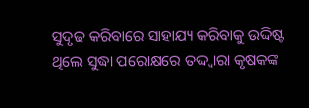ସୁଦୃଢ କରିବାରେ ସାହାଯ୍ୟ କରିବାକୁ ଉଦ୍ଦିଷ୍ଟ ଥିଲେ ସୁଦ୍ଧା ପରୋକ୍ଷରେ ତଦ୍ଦ୍ବାରା କୃଷକଙ୍କ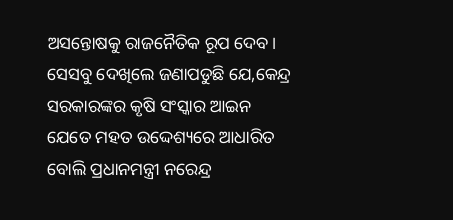ଅସନ୍ତୋଷକୁ ରାଜନୈତିକ ରୂପ ଦେବ। ସେସବୁ ଦେଖିଲେ ଜଣାପଡୁଛି ଯେ,କେନ୍ଦ୍ର ସରକାରଙ୍କର କୃଷି ସଂସ୍କାର ଆଇନ ଯେତେ ମହତ ଉଦ୍ଦେଶ୍ୟରେ ଆଧାରିତ ବୋଲି ପ୍ରଧାନମନ୍ତ୍ରୀ ନରେନ୍ଦ୍ର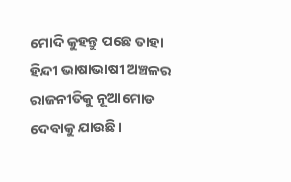ମୋଦି କୁହନ୍ତୁ ପଛେ ତାହା ହିନ୍ଦୀ ଭାଷାଭାଷୀ ଅଞ୍ଚଳର ରାଜନୀତିକୁ ନୂଆମୋଡ ଦେବାକୁ ଯାଉଛି।